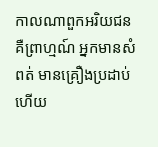កាលណាពួកអរិយជន គឺព្រាហ្មណ៍ អ្នកមានសំពត់ មានគ្រឿងប្រដាប់ហើយ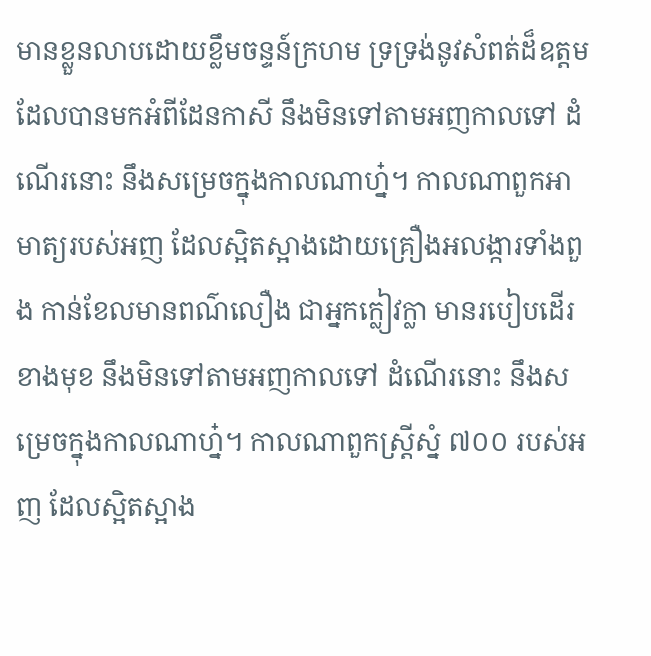មានខ្លួនលាបដោយខ្លឹមចន្ទន៍ក្រហម ទ្រទ្រង់នូវសំពត់ដ៏ឧត្តមដែលបានមកអំពីដែនកាសី នឹងមិនទៅតាមអញកាលទៅ ដំណើរនោះ នឹងសម្រេចក្នុងកាលណាហ្ន៎។ កាលណាពួកអាមាត្យរបស់អញ ដែលស្អិតស្អាងដោយគ្រឿងអលង្ការទាំងពួង កាន់ខែលមានពណ៌លឿង ជាអ្នកក្លៀវក្លា មានរបៀបដើរខាងមុខ នឹងមិនទៅតាមអញកាលទៅ ដំណើរនោះ នឹងសម្រេចក្នុងកាលណាហ្ន៎។ កាលណាពួកស្រ្តីស្នំ ៧០០ របស់អញ ដែលស្អិតស្អាង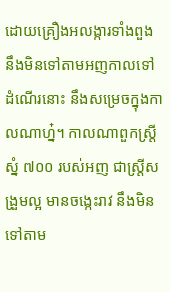ដោយគ្រឿងអលង្ការទាំងពួង នឹងមិនទៅតាមអញកាលទៅ ដំណើរនោះ នឹងសម្រេចក្នុងកាលណាហ្ន៎។ កាលណាពួកស្រ្តីស្នំ ៧០០ របស់អញ ជាស្រ្តីសង្រួមល្អ មានចង្កេះរាវ នឹងមិនទៅតាម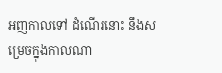អញកាលទៅ ដំណើរនោះ នឹងសម្រេចក្នុងកាលណា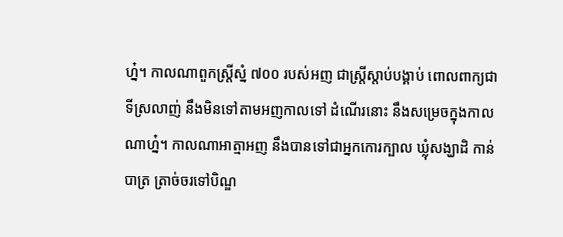ហ្ន៎។ កាលណាពួកស្រ្តីស្នំ ៧០០ របស់អញ ជាស្រ្តីស្តាប់បង្គាប់ ពោលពាក្យជាទីស្រលាញ់ នឹងមិនទៅតាមអញកាលទៅ ដំណើរនោះ នឹងសម្រេចក្នុងកាលណាហ្ន៎។ កាលណាអាត្មាអញ នឹងបានទៅជាអ្នកកោរក្បាល ឃ្លុំសង្ឃាដិ កាន់បាត្រ ត្រាច់ចរទៅបិណ្ឌ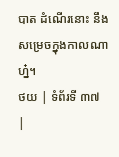បាត ដំណើរនោះ នឹងសម្រេចក្នុងកាលណាហ្ន៎។
ថយ | ទំព័រទី ៣៧ |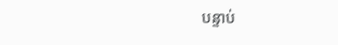បន្ទាប់